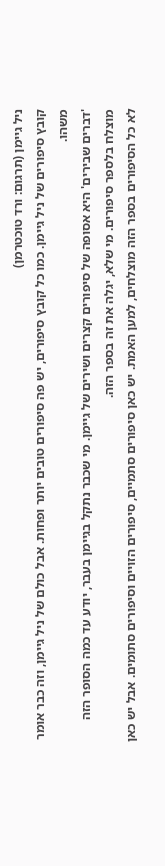ניל גיימן (תרגום: ורד טוכטרמן)
קובץ סיפורים של ניל גיימן. כמו כל קובץ סיפורים, יש פה סיפורים טובים יותר ופחות. אבל כולם של ניל גיימן, וזה כבר אומר משהו.
'דברים שבירים' היא אסופה של סיפורים קצרים ושירים של גיימן. מי שכבר נתקל בגיימן בעבר, יודע עד כמה הסופר הזה מוצלח בלספר סיפורים. מי שלא, יגלה את זה בספר הזה.
לא כל הסיפורים בספר הזה מוצלחים, למען האמת. יש כאן סיפורים סתמיים, סיפורים הזויים וסיפורים סתומים. אבל יש כאן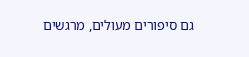גם סיפורים מעולים, מרגשים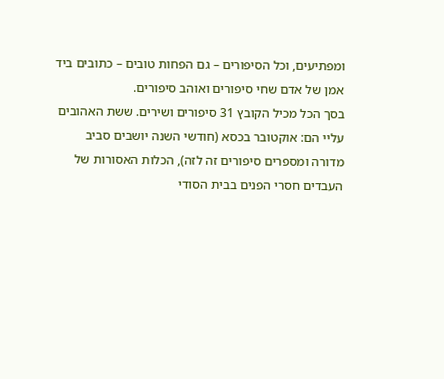ומפתיעים, וכל הסיפורים – גם הפחות טובים – כתובים ביד אמן של אדם שחי סיפורים ואוהב סיפורים.
בסך הכל מכיל הקובץ 31 סיפורים ושירים. ששת האהובים עליי הם: אוקטובר בכסא (חודשי השנה יושבים סביב מדורה ומספרים סיפורים זה לזה), הכלות האסורות של העבדים חסרי הפנים בבית הסודי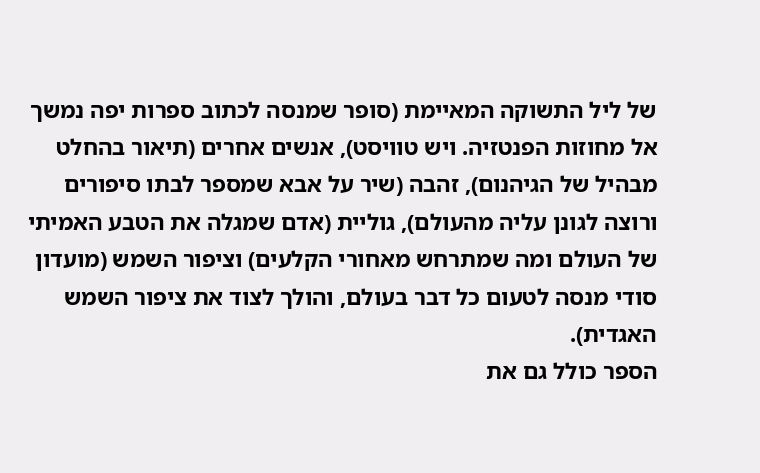של ליל התשוקה המאיימת (סופר שמנסה לכתוב ספרות יפה נמשך אל מחוזות הפנטזיה. ויש טוויסט), אנשים אחרים (תיאור בהחלט מבהיל של הגיהנום), זהבה (שיר על אבא שמספר לבתו סיפורים ורוצה לגונן עליה מהעולם), גוליית (אדם שמגלה את הטבע האמיתי של העולם ומה שמתרחש מאחורי הקלעים) וציפור השמש (מועדון סודי מנסה לטעום כל דבר בעולם, והולך לצוד את ציפור השמש האגדית).
הספר כולל גם את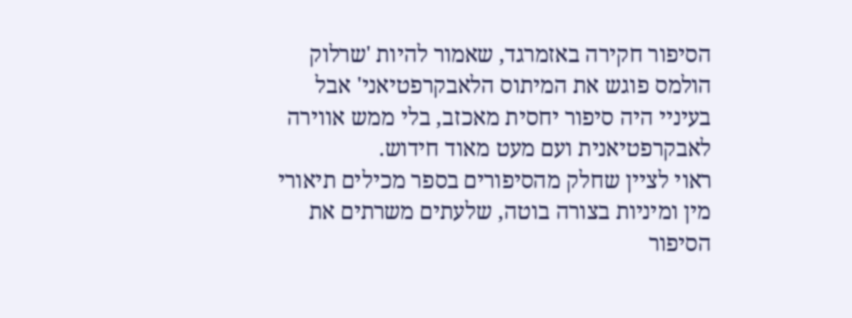הסיפור חקירה באזמרגד, שאמור להיות 'שרלוק הולמס פוגש את המיתוס הלאבקרפטיאני' אבל בעיניי היה סיפור יחסית מאכזב, בלי ממש אווירה לאבקרפטיאנית ועם מעט מאוד חידוש.
ראוי לציין שחלק מהסיפורים בספר מכילים תיאורי מין ומיניות בצורה בוטה, שלעתים משרתים את הסיפור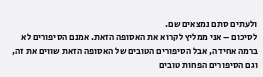ולעתים סתם נמצאים שם.
לסיכום – אני ממליץ לקרוא את האסופה הזאת. אמנם הסיפורים לא ברמה אחידה, אבל הסיפורים הטובים של האסופה הזאת שווים את זה, וגם הסיפורים הפחות טובים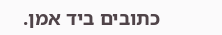כתובים ביד אמן.